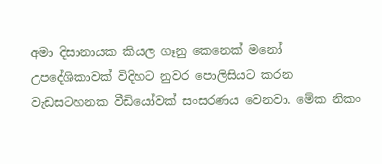අමා දිසානායක කියල ගෑනු කෙනෙක් මනෝ උපදේශිකාවක් විදිහට නුවර පොලිසියට කරන වැඩසටහනක වීඩියෝවක් සංසරණය වෙනවා. මේක නිකං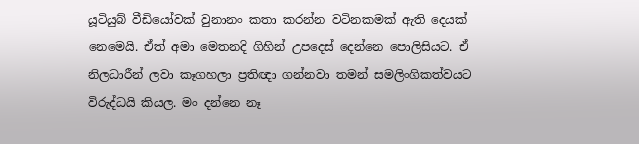යූටියුබ් වීඩියෝවක් වුනානං කතා කරන්න වටිනකමක් ඇති දෙයක් නෙමෙයි. ඒත් අමා මෙතනදි ගිහින් උපදෙස් දෙන්නෙ පොලිසියට. ඒ නිලධාරීන් ලවා කෑගහලා ප්‍රතිඥා ගන්නවා තමන් සමලිංගිකත්වයට විරුද්ධයි කියල. මං දන්නෙ නෑ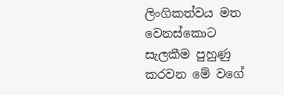ලිංගිකත්වය මත වෙනස්කොට සැලකීම පුහුණු කරවන මේ වගේ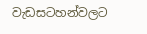වැඩසටහන්වලට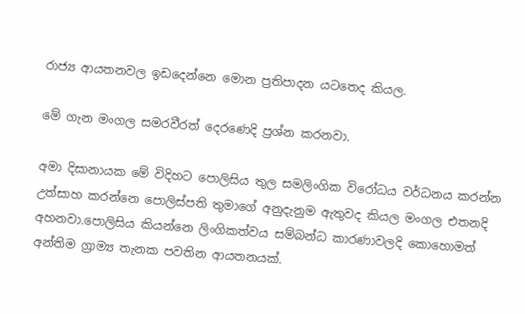රාජ්‍ය ආයතනවල ඉඩදෙන්නෙ මොන ප්‍රතිපාදන යටතෙද කියල.

මේ ගැන මංගල සමරවීරත් දෙරණෙදි ප්‍රශ්න කරනවා.

අමා දිසානායක මේ විදිහට පොලිසිය තුල සමලිංගික විරෝධය වර්ධනය කරන්න උත්සාහ කරන්නෙ පොලිස්පති තුමාගේ අනුදැනුම ඇතුවද කියල මංගල එතනදි අහනවා.පොලිසිය කියන්නෙ ලිංගිකත්වය සම්බන්ධ කාරණාවලදි කොහොමත් අන්තිම ග්‍රාම්‍ය තැනක පවතින ආයතනයක්.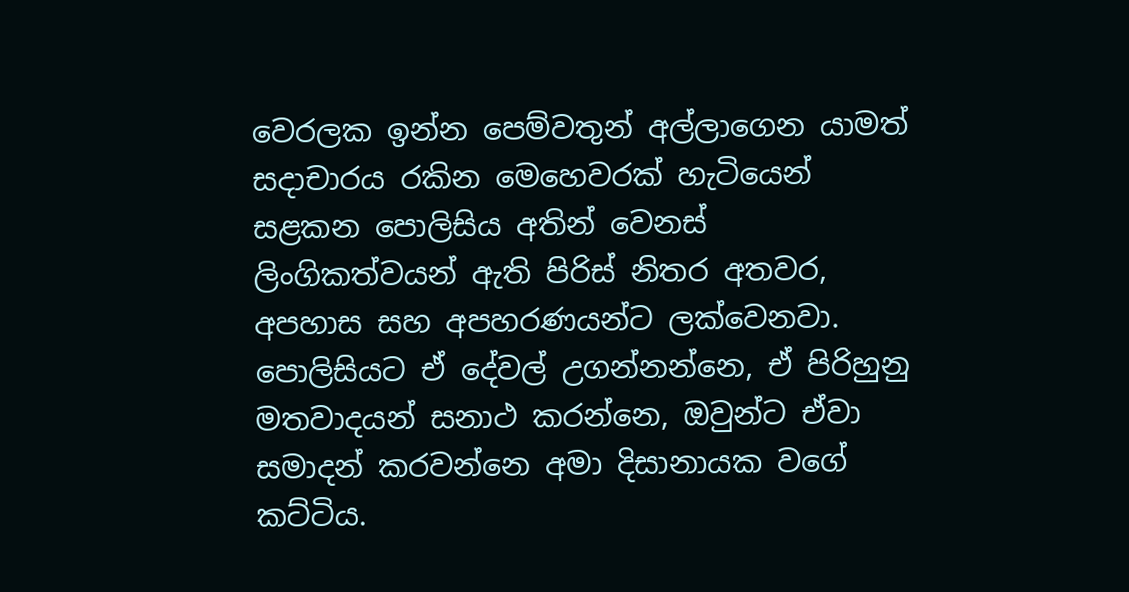වෙරලක ඉන්න පෙම්වතුන් අල්ලාගෙන යාමත් සදාචාරය රකින මෙහෙවරක් හැටියෙන් සළකන පොලිසිය අතින් වෙනස් ලිංගිකත්වයන් ඇති පිරිස් නිතර අතවර, අපහාස සහ අපහරණයන්ට ලක්වෙනවා. පොලිසියට ඒ දේවල් උගන්නන්නෙ, ඒ පිරිහුනු මතවාදයන් සනාථ කරන්නෙ, ඔවුන්ට ඒවා සමාදන් කරවන්නෙ අමා දිසානායක වගේ කට්ටිය.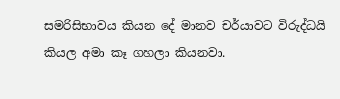සමරිසිභාවය කියන දේ මානව චර්යාවට විරුද්ධයි කියල අමා කෑ ගහලා කියනවා.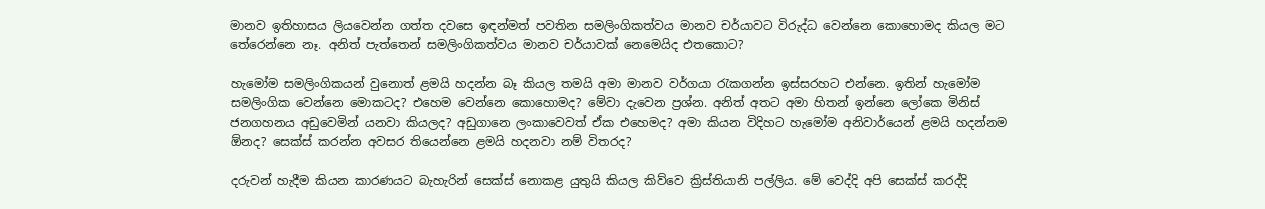මානව ඉතිහාසය ලියවෙන්න ගත්ත දවසෙ ඉඳන්මත් පවතින සමලිංගිකත්වය මානව චර්යාවට විරුද්ධ වෙන්නෙ කොහොමද කියල මට තේරෙන්නෙ නෑ. අනිත් පැත්තෙන් සමලිංගිකත්වය මානව චර්යාවක් නෙමෙයිද එතකොට?

හැමෝම සමලිංගිකයන් වුනොත් ළමයි හදන්න බෑ කියල තමයි අමා මානව වර්ගයා රැකගන්න ඉස්සරහට එන්නෙ. ඉතින් හැමෝම සමලිංගික වෙන්නෙ මොකටද? එහෙම වෙන්නෙ කොහොමද? මේවා දැවෙන ප්‍රශ්න. අනිත් අතට අමා හිතන් ඉන්නෙ ලෝකෙ මිනිස් ජනගහනය අඩුවෙමින් යනවා කියලද? අඩුගානෙ ලංකාවෙවත් ඒක එහෙමද? අමා කියන විදිහට හැමෝම අනිවාර්යෙන් ළමයි හදන්නම ඕනද? සෙක්ස් කරන්න අවසර තියෙන්නෙ ළමයි හදනවා නම් විතරද?

දරුවන් හැදීම කියන කාරණයට බැහැරින් සෙක්ස් නොකළ යුතුයි කියල කිව්වෙ ක්‍රිස්තියානි පල්ලිය. මේ වෙද්දි අපි සෙක්ස් කරද්දි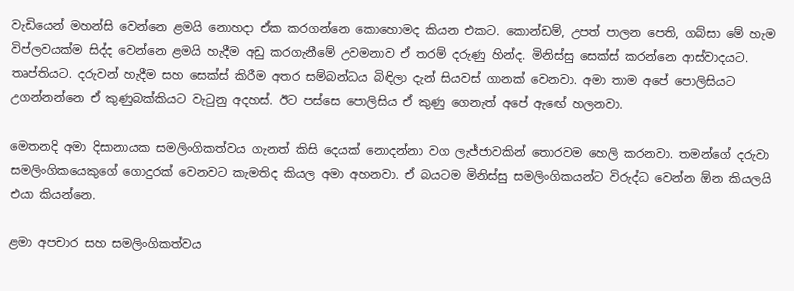වැඩියෙන් මහන්සි වෙන්නෙ ළමයි නොහදා ඒක කරගන්නෙ කොහොමද කියන එකට. කොන්ඩම්, උපත් පාලන පෙති, ගබ්සා මේ හැම විප්ලවයක්ම සිද්ද වෙන්නෙ ළමයි හැදීම අඩු කරගැනීමේ උවමනාව ඒ තරම් දරුණු හින්ද. මිනිස්සු සෙක්ස් කරන්නෙ ආස්වාදයට. තෘප්තියට. දරුවන් හැදීම සහ සෙක්ස් කිරීම අතර සම්බන්ධය බිඳිලා දැන් සියවස් ගානක් වෙනවා. අමා තාම අපේ පොලිසියට උගන්නන්නෙ ඒ කුණුබක්කියට වැටුනු අදහස්. ඊට පස්සෙ පොලිසිය ඒ කුණු ගෙනැත් අපේ ඇඟේ හලනවා.

මෙතනදි අමා දිසානායක සමලිංගිකත්වය ගැනත් කිසි දෙයක් නොදන්නා වග ලැජ්ජාවකින් තොරවම හෙලි කරනවා. තමන්ගේ දරුවා සමලිංගිකයෙකුගේ ගොදුරක් වෙනවට කැමතිද කියල අමා අහනවා. ඒ බයටම මිනිස්සු සමලිංගිකයන්ට විරුද්ධ වෙන්න ඕන කියලයි එයා කියන්නෙ.

ළමා අපචාර සහ සමලිංගිකත්වය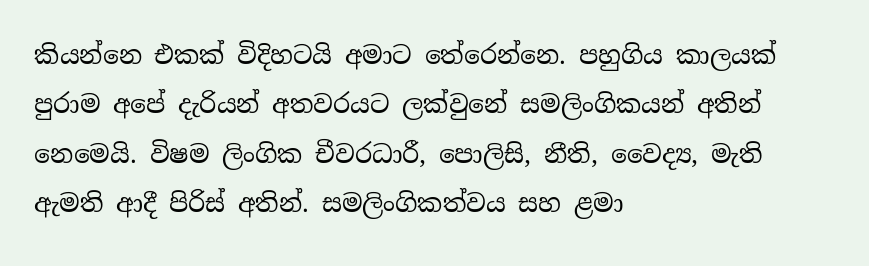කියන්නෙ එකක් විදිහටයි අමාට තේරෙන්නෙ. පහුගිය කාලයක් පුරාම අපේ දැරියන් අතවරයට ලක්වුනේ සමලිංගිකයන් අතින් නෙමෙයි. විෂම ලිංගික චීවරධාරී, පොලිසි, නීති, වෛද්‍ය, මැති ඇමති ආදී පිරිස් අතින්. සමලිංගිකත්වය සහ ළමා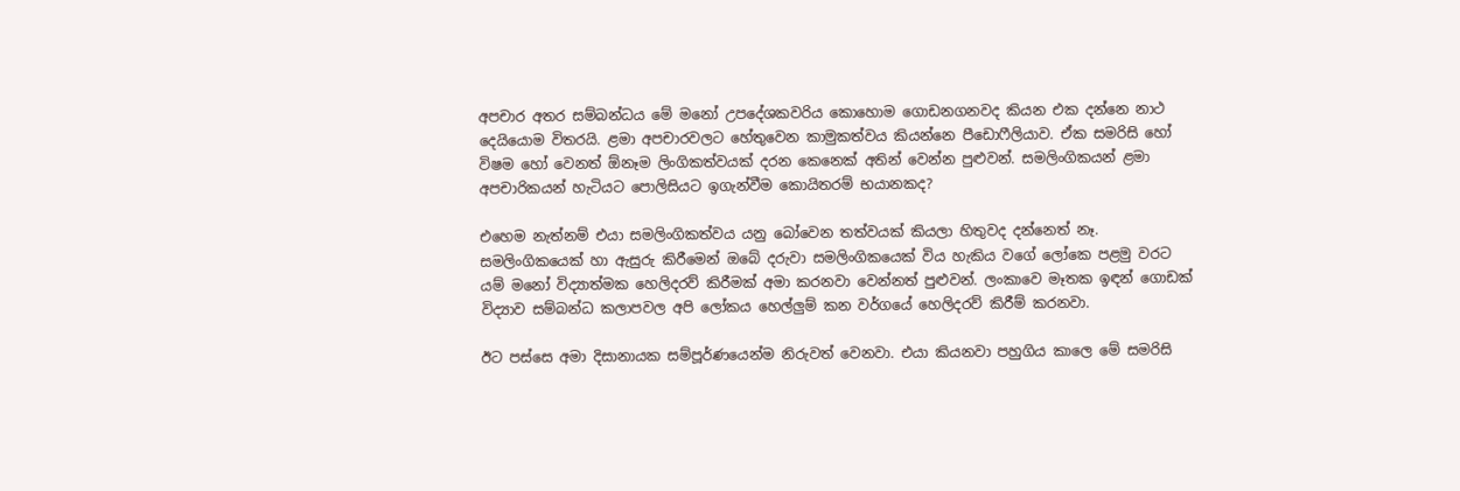අපචාර අතර සම්බන්ධය මේ මනෝ උපදේශකවරිය කොහොම ගොඩනගනවද කියන එක දන්නෙ නාථ දෙයියොම විතරයි. ළමා අපචාරවලට හේතුවෙන කාමුකත්වය කියන්නෙ පීඩොෆීලියාව. ඒක සමරිසි හෝ විෂම හෝ වෙනත් ඕනෑම ලිංගිකත්වයක් දරන කෙනෙක් අතින් වෙන්න පුළුවන්. සමලිංගිකයන් ළමා අපචාරිකයන් හැටියට පොලිසියට ඉගැන්වීම කොයිතරම් භයානකද?

එහෙම නැත්නම් එයා සමලිංගිකත්වය යනු බෝවෙන තත්වයක් කියලා හිතුවද දන්නෙත් නෑ. සමලිංගිකයෙක් හා ඇසුරු කිරීමෙන් ඔබේ දරුවා සමලිංගිකයෙක් විය හැකිය වගේ ලෝකෙ පළමු වරට යම් මනෝ විද්‍යාත්මක හෙලිදරව් කිරීමක් අමා කරනවා වෙන්නත් පුළුවන්. ලංකාවෙ මෑතක ඉඳන් ගොඩක් විද්‍යාව සම්බන්ධ කලාපවල අපි ලෝකය හෙල්ලුම් කන වර්ගයේ හෙලිදරව් කිරීම් කරනවා.

ඊට පස්සෙ අමා දිසානායක සම්පූර්ණයෙන්ම නිරුවත් වෙනවා. එයා කියනවා පහුගිය කාලෙ මේ සමරිසි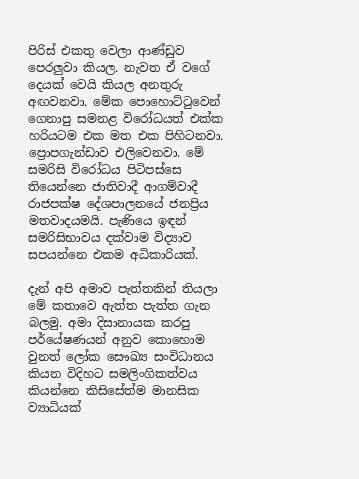පිරිස් එකතු වෙලා ආණ්ඩුව පෙරලුවා කියල. නැවත ඒ වගේ දෙයක් වෙයි කියල අනතුරු අඟවනවා. මේක පොහොට්ටුවෙන් ගෙනාපු සමනළ විරෝධයත් එක්ක හරියටම එක මත එක පිහිටනවා. ප්‍රොපගැන්ඩාව එලිවෙනවා. මේ සමරිසි විරෝධය පිටිපස්සෙ තියෙන්නෙ ජාතිවාදී ආගම්වාදී රාජපක්ෂ දේශපාලනයේ ජනප්‍රිය මතවාදයමයි. පැණියෙ ඉඳන් සමරිසිභාවය දක්වාම විද්‍යාව සපයන්නෙ එකම අධිකාරියක්.

දැන් අපි අමාව පැත්තකින් තියලා මේ කතාවෙ ඇත්ත පැත්ත ගැන බලමු. අමා දිසානායක කරපු පර්යේෂණයන් අනුව කොහොම වුනත් ලෝක සෞඛ්‍ය සංවිධානය කියන විදිහට සමලිංගිකත්වය කියන්නෙ කිසිසේත්ම මානසික ව්‍යාධියක්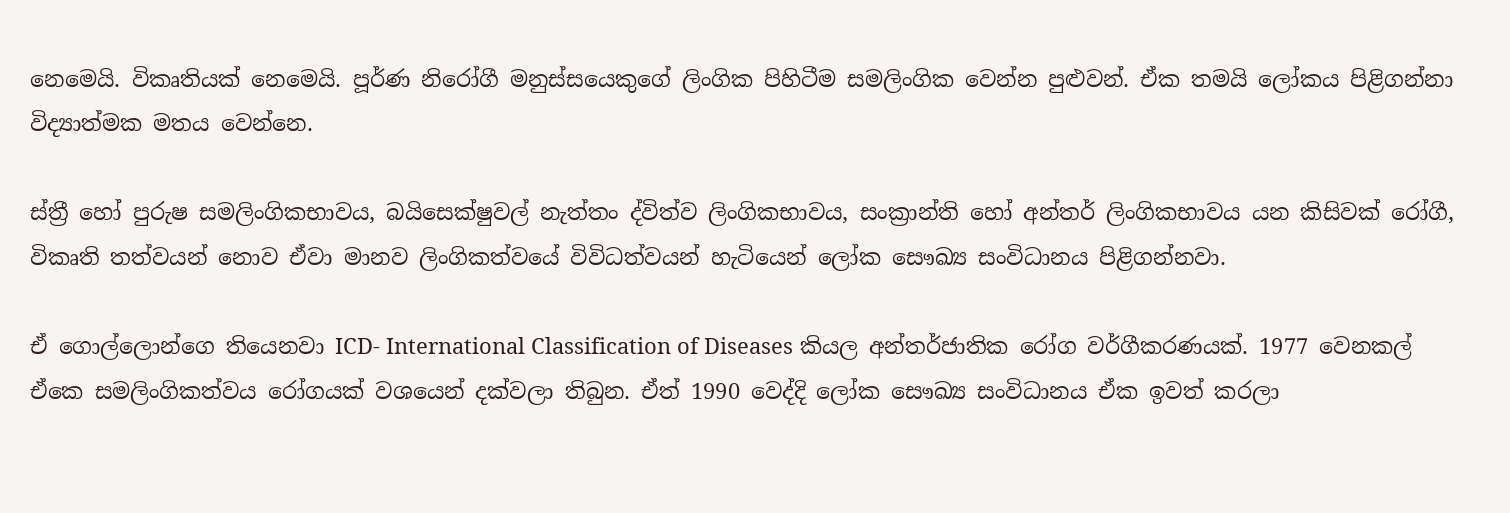නෙමෙයි. විකෘතියක් නෙමෙයි. පූර්ණ නිරෝගී මනුස්සයෙකුගේ ලිංගික පිහිටීම සමලිංගික වෙන්න පුළුවන්. ඒක තමයි ලෝකය පිළිගන්නා විද්‍යාත්මක මතය වෙන්නෙ.

ස්ත්‍රී හෝ පුරුෂ සමලිංගිකභාවය, බයිසෙක්ෂුවල් නැත්තං ද්විත්ව ලිංගිකභාවය, සංක්‍රාන්ති හෝ අන්තර් ලිංගිකභාවය යන කිසිවක් රෝගී, විකෘති තත්වයන් නොව ඒවා මානව ලිංගිකත්වයේ විවිධත්වයන් හැටියෙන් ලෝක සෞඛ්‍ය සංවිධානය පිළිගන්නවා.

ඒ ගොල්ලොන්ගෙ තියෙනවා ICD- International Classification of Diseases කියල අන්තර්ජාතික රෝග වර්ගීකරණයක්. 1977 වෙනකල් ඒකෙ සමලිංගිකත්වය රෝගයක් වශයෙන් දක්වලා තිබුන. ඒත් 1990 වෙද්දි ලෝක සෞඛ්‍ය සංවිධානය ඒක ඉවත් කරලා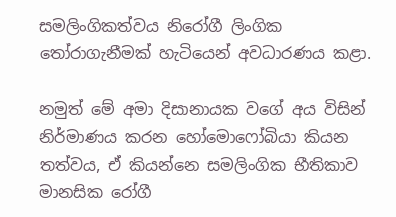සමලිංගිකත්වය නිරෝගී ලිංගික තෝරාගැනීමක් හැටියෙන් අවධාරණය කළා.

නමුත් මේ අමා දිසානායක වගේ අය විසින් නිර්මාණය කරන හෝමොෆෝබියා කියන තත්වය, ඒ කියන්නෙ සමලිංගික භීතිකාව මානසික රෝගී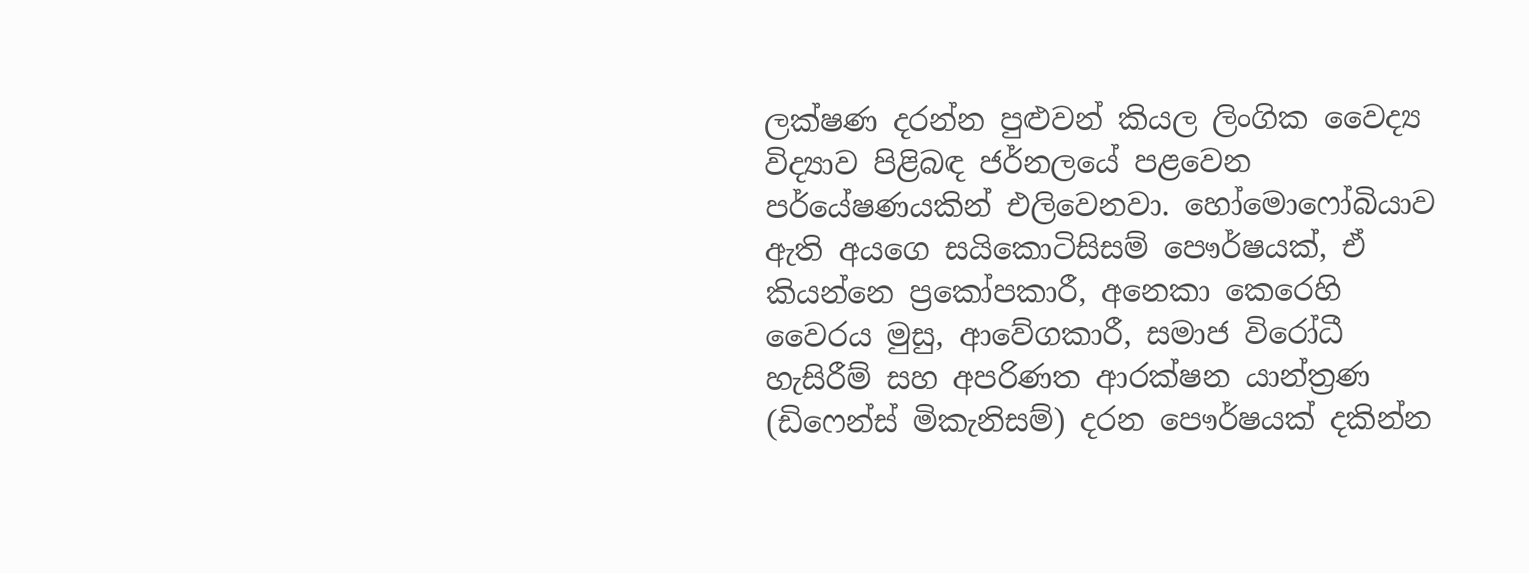ලක්ෂණ දරන්න පුළුවන් කියල ලිංගික වෛද්‍ය විද්‍යාව පිළිබඳ ජර්නලයේ පළවෙන පර්යේෂණයකින් එලිවෙනවා. හෝමොෆෝබියාව ඇති අයගෙ සයිකොටිසිසම් පෞර්ෂයක්, ඒ කියන්නෙ ප්‍රකෝපකාරී, අනෙකා කෙරෙහි වෛරය මුසු, ආවේගකාරී, සමාජ විරෝධී හැසිරීම් සහ අපරිණත ආරක්ෂන යාන්ත්‍රණ (ඩිෆෙන්ස් මිකැනිසම්) දරන පෞර්ෂයක් දකින්න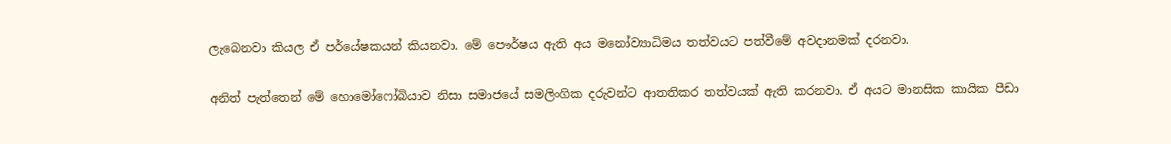ලැබෙනවා කියල ඒ පර්යේෂකයන් කියනවා. මේ පෞර්ෂය ඇති අය මනෝව්‍යාධිමය තත්වයට පත්වීමේ අවදානමක් දරනවා.

අනිත් පැත්තෙන් මේ හොමෝෆෝබියාව නිසා සමාජයේ සමලිංගික දරුවන්ට ආතතිකර තත්වයක් ඇති කරනවා. ඒ අයට මානසික කායික පීඩා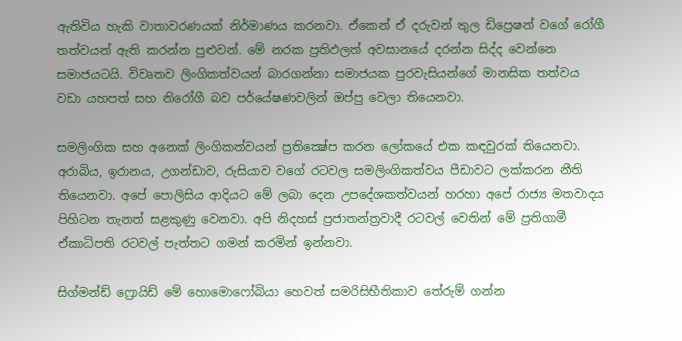ඇතිවිය හැකි වාතාවරණයක් නිර්මාණය කරනවා. ඒකෙන් ඒ දරුවන් තුල ඩිප්‍රෙෂන් වගේ රෝගී තත්වයන් ඇති කරන්න පුළුවන්. මේ නරක ප්‍රතිඵලත් අවසානයේ දරන්න සිද්ද වෙන්නෙ සමාජයටයි. විවෘතව ලිංගිකත්වයන් බාරගන්නා සමාජයක පුරවැසියන්ගේ මානසික තත්වය වඩා යහපත් සහ නිරෝගී බව පර්යේෂණවලින් ඔප්පු වෙලා තියෙනවා.

සමලිංගික සහ අනෙක් ලිංගිකත්වයන් ප්‍රතික්‍ෂේප කරන ලෝකයේ එක කඳවුරක් තියෙනවා. අරාබිය, ඉරානය, උගන්ඩාව, රුසියාව වගේ රටවල සමලිංගිකත්වය පීඩාවට ලක්කරන නීති තියෙනවා. අපේ පොලිසිය ආදියට මේ ලබා දෙන උපදේශකත්වයන් හරහා අපේ රාජ්‍ය මතවාදය පිහිටන තැනත් සළකුණු වෙනවා. අපි නිදහස් ප්‍රජාතන්ත්‍රවාදී රටවල් වෙතින් මේ ප්‍රතිගාමී ඒකාධිපති රටවල් පැත්තට ගමන් කරමින් ඉන්නවා.

සිග්මන්ඩ් ෆ්‍රොයිඩ් මේ හොමොෆෝබියා හෙවත් සමරිසිභීතිකාව තේරුම් ගන්න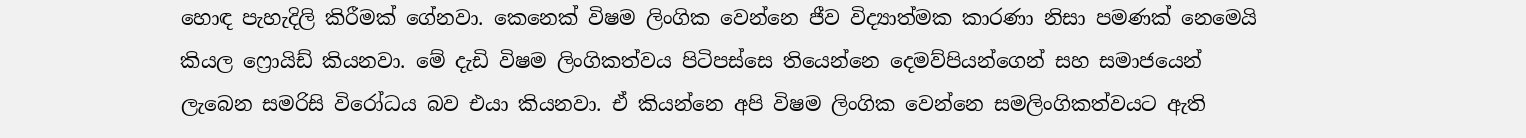හොඳ පැහැදිලි කිරීමක් ගේනවා. කෙනෙක් විෂම ලිංගික වෙන්නෙ ජීව විද්‍යාත්මක කාරණා නිසා පමණක් නෙමෙයි කියල ෆ්‍රොයිඩ් කියනවා. මේ දැඩි විෂම ලිංගිකත්වය පිටිපස්සෙ තියෙන්නෙ දෙමව්පියන්ගෙන් සහ සමාජයෙන් ලැබෙන සමරිසි විරෝධය බව එයා කියනවා. ඒ කියන්නෙ අපි විෂම ලිංගික වෙන්නෙ සමලිංගිකත්වයට ඇති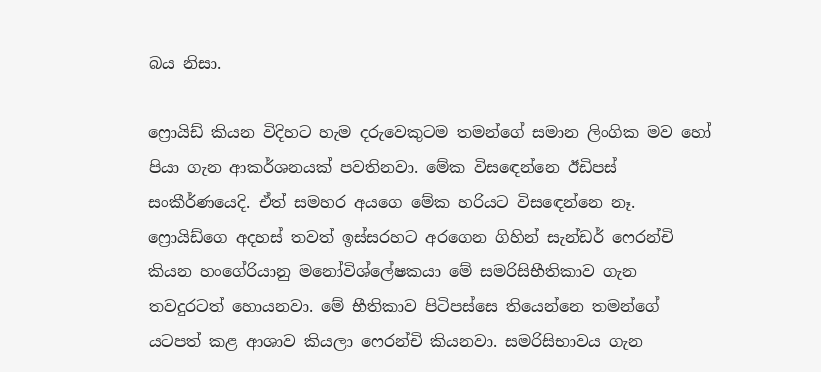බය නිසා.

ෆ්‍රොයිඩ් කියන විදිහට හැම දරුවෙකුටම තමන්ගේ සමාන ලිංගික මව හෝ පියා ගැන ආකර්ශනයක් පවතිනවා. මේක විසඳෙන්නෙ ඊඩිපස් සංකීර්ණයෙදි. ඒත් සමහර අයගෙ මේක හරියට විසඳෙන්නෙ නෑ. ෆ්‍රොයිඩ්ගෙ අදහස් තවත් ඉස්සරහට අරගෙන ගිහින් සැන්ඩර් ෆෙරන්චි කියන හංගේරියානු මනෝවිශ්ලේෂකයා මේ සමරිසිභීතිකාව ගැන තවදුරටත් හොයනවා. මේ භීතිකාව පිටිපස්සෙ තියෙන්නෙ තමන්ගේ යටපත් කළ ආශාව කියලා ෆෙරන්චි කියනවා. සමරිසිභාවය ගැන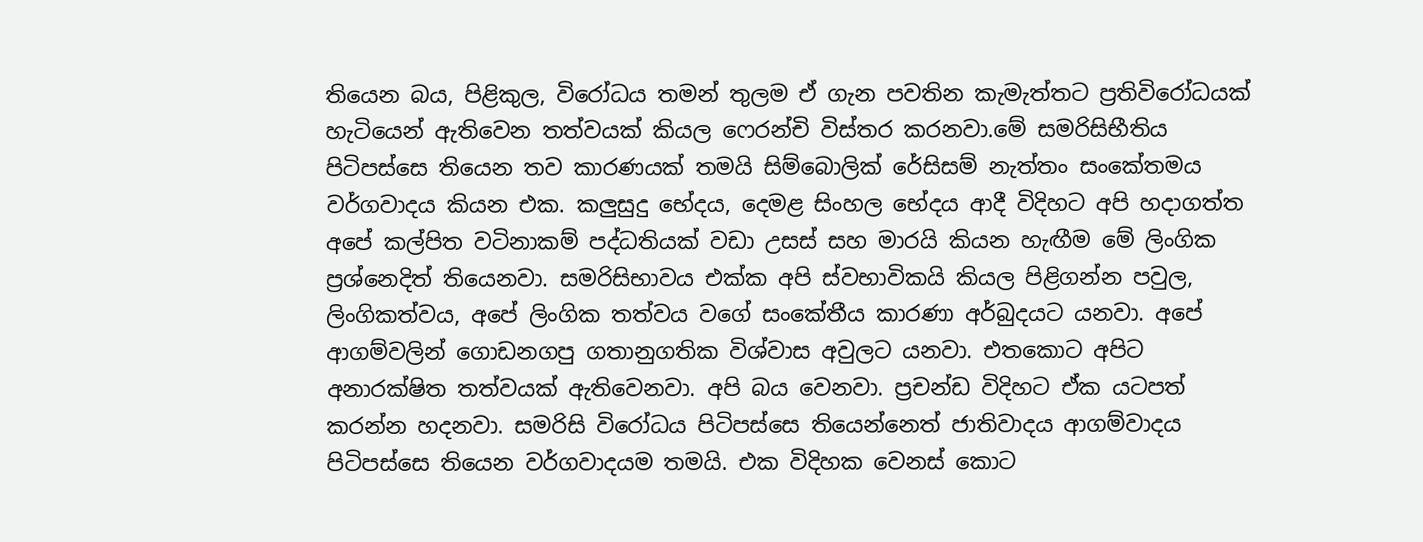තියෙන බය, පිළිකුල, විරෝධය තමන් තුලම ඒ ගැන පවතින කැමැත්තට ප්‍රතිවිරෝධයක් හැටියෙන් ඇතිවෙන තත්වයක් කියල ෆෙරන්චි විස්තර කරනවා.මේ සමරිසිභීතිය පිටිපස්සෙ තියෙන තව කාරණයක් තමයි සිම්බොලික් රේසිසම් නැත්තං සංකේතමය වර්ගවාදය කියන එක. කලුසුදු භේදය, දෙමළ සිංහල භේදය ආදී විදිහට අපි හදාගත්ත අපේ කල්පිත වටිනාකම් පද්ධතියක් වඩා උසස් සහ මාරයි කියන හැඟීම මේ ලිංගික ප්‍රශ්නෙදිත් තියෙනවා. සමරිසිභාවය එක්ක අපි ස්වභාවිකයි කියල පිළිගන්න පවුල, ලිංගිකත්වය, අපේ ලිංගික තත්වය වගේ සංකේතීය කාරණා අර්බුදයට යනවා. අපේ ආගම්වලින් ගොඩනගපු ගතානුගතික විශ්වාස අවුලට යනවා. එතකොට අපිට අනාරක්ෂිත තත්වයක් ඇතිවෙනවා. අපි බය වෙනවා. ප්‍රචන්ඩ විදිහට ඒක යටපත් කරන්න හදනවා. සමරිසි විරෝධය පිටිපස්සෙ තියෙන්නෙත් ජාතිවාදය ආගම්වාදය පිටිපස්සෙ තියෙන වර්ගවාදයම තමයි. එක විදිහක වෙනස් කොට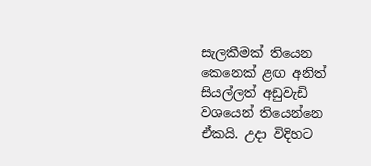සැලකීමක් තියෙන කෙනෙක් ළඟ අනිත් සියල්ලත් අඩුවැඩි වශයෙන් තියෙන්නෙ ඒකයි. උදා විදිහට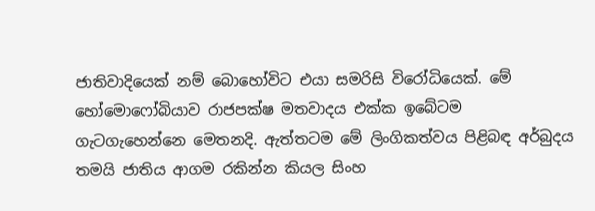ජාතිවාදියෙක් නම් බොහෝවිට එයා සමරිසි විරෝධියෙක්. මේ හෝමොෆෝබියාව රාජපක්ෂ මතවාදය එක්ක ඉබේටම ගැටගැහෙන්නෙ මෙතනදි. ඇත්තටම මේ ලිංගිකත්වය පිළිබඳ අර්බුදය තමයි ජාතිය ආගම රකින්න කියල සිංහ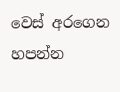වෙස් අරගෙන හපන්න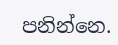පනින්නෙ.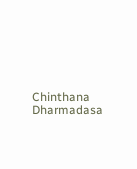Chinthana Dharmadasa